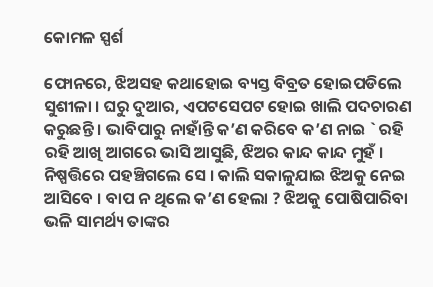କୋମଳ ସ୍ପର୍ଶ

ଫୋନରେ, ଝିଅସହ କଥାହୋଇ ବ୍ୟସ୍ତ ବିବ୍ରତ ହୋଇପଡିଲେ ସୁଶୀଳା । ଘରୁ ଦୁଆର, ଏପଟସେପଟ ହୋଇ ଖାଲି ପଦଚାରଣ କରୁଛନ୍ତି । ଭାବିପାରୁ ନାହାଁନ୍ତି କ’ଣ କରିବେ କ’ଣ ନାଇ ` ରହି ରହି ଆଖି ଆଗରେ ଭାସି ଆସୁଛି, ଝିଅର କାନ୍ଦ କାନ୍ଦ ମୁହଁ । ନିଷ୍ପତ୍ତିରେ ପହଞ୍ଚିଗଲେ ସେ । କାଲି ସକାଳୁଯାଇ ଝିଅକୁ ନେଇ ଆସିବେ । ବାପ ନ ଥିଲେ କ’ଣ ହେଲା ? ଝିଅକୁ ପୋଷିପାରିବା ଭଳି ସାମର୍ଥ୍ୟ ତାଙ୍କର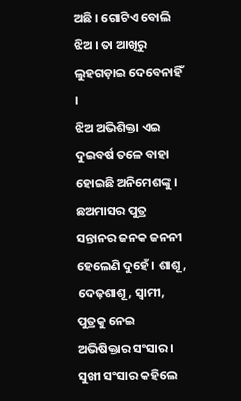ଅଛି । ଗୋଟିଏ ବୋଲି ଝିଅ । ତା ଆଖିରୁ ଲୁହଗଡ଼ାଇ ଦେବେନାହିଁ ।
ଝିଅ ଅଭିଶିକ୍ତା ଏଇ ଦୁଇବର୍ଷ ତଳେ ବାହା ହୋଇଛି ଅନିମେଶଙ୍କୁ । ଛଅମାସର ପୁତ୍ର ସନ୍ତାନର ଜନକ ଜନନୀ ହେଲେଣି ଦୁହେଁ । ଶାଶୂ, ଦେଢ଼ଶାଶୂ, ସ୍ଵାମୀ, ପୁତ୍ରକୁ ନେଇ ଅଭିଷିକ୍ତାର ସଂସାର । ସୁଖୀ ସଂସାର କହିଲେ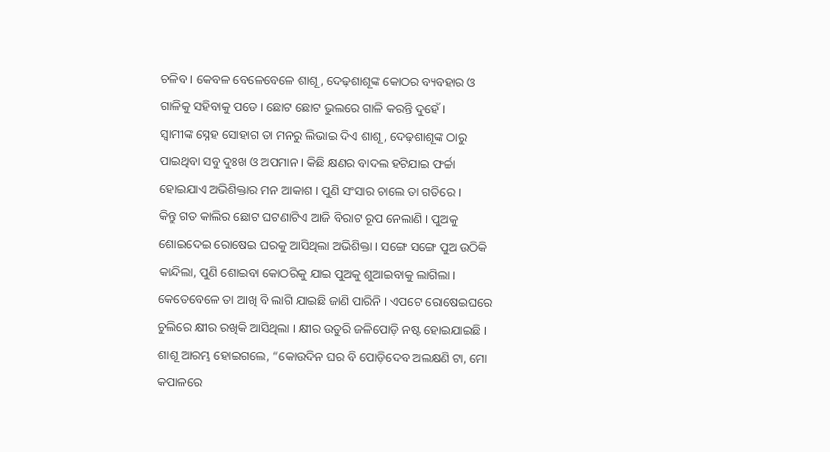ଚଳିବ । କେବଳ ବେଳେବେଳେ ଶାଶୂ, ଦେଢ଼ଶାଶୂଙ୍କ କୋଠର ବ୍ୟବହାର ଓ ଗାଳିକୁ ସହିବାକୁ ପଡେ । ଛୋଟ ଛୋଟ ଭୁଲରେ ଗାଳି କରନ୍ତି ଦୁହେଁ ।
ସ୍ବାମୀଙ୍କ ସ୍ନେହ ସୋହାଗ ତା ମନରୁ ଲିଭାଇ ଦିଏ ଶାଶୂ, ଦେଢ଼ଶାଶୂଙ୍କ ଠାରୁ ପାଇଥିବା ସବୁ ଦୁଃଖ ଓ ଅପମାନ । କିଛି କ୍ଷଣର ବାଦଲ ହଟିଯାଇ ଫର୍ଚ୍ଚା ହୋଇଯାଏ ଅଭିଶିକ୍ତାର ମନ ଆକାଶ । ପୁଣି ସଂସାର ଚାଲେ ତା ଗତିରେ ।
କିନ୍ତୁ ଗତ କାଲିର ଛୋଟ ଘଟଣାଟିଏ ଆଜି ବିରାଟ ରୂପ ନେଲାଣି । ପୁଅକୁ ଶୋଇଦେଇ ରୋଷେଇ ଘରକୁ ଆସିଥିଲା ଅଭିଶିକ୍ତା । ସଙ୍ଗେ ସଙ୍ଗେ ପୁଅ ଉଠିକି କାନ୍ଦିଲା, ପୁଣି ଶୋଇବା କୋଠରିକୁ ଯାଇ ପୁଅକୁ ଶୁଆଇବାକୁ ଲାଗିଲା । କେତେବେଳେ ତା ଆଖି ବି ଲାଗି ଯାଇଛି ଜାଣି ପାରିନି । ଏପଟେ ରୋଷେଇଘରେ ଚୁଲିରେ କ୍ଷୀର ରଖିକି ଆସିଥିଲା । କ୍ଷୀର ଉତୁରି ଜଳିପୋଡ଼ି ନଷ୍ଟ ହୋଇଯାଇଛି ।
ଶାଶୂ ଆରମ୍ଭ ହୋଇଗଲେ, “କୋଉଦିନ ଘର ବି ପୋଡ଼ିଦେବ ଅଲକ୍ଷଣି ଟା, ମୋ କପାଳରେ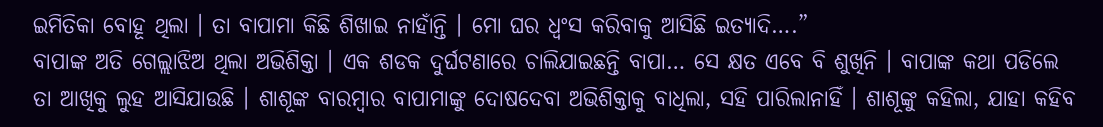ଇମିତିକା ବୋହୂ ଥିଲା । ତା ବାପାମା କିଛି ଶିଖାଇ ନାହାଁନ୍ତି । ମୋ ଘର ଧ୍ବଂସ କରିବାକୁ ଆସିଛି ଇତ୍ୟାଦି….”
ବାପାଙ୍କ ଅତି ଗେଲ୍ଲାଝିଅ ଥିଲା ଅଭିଶିକ୍ତା । ଏକ ଶଡକ ଦୁର୍ଘଟଣାରେ ଚାଲିଯାଇଛନ୍ତି ବାପା… ସେ କ୍ଷତ ଏବେ ବି ଶୁଖିନି । ବାପାଙ୍କ କଥା ପଡିଲେ ତା ଆଖିକୁ ଲୁହ ଆସିଯାଉଛି । ଶାଶୂଙ୍କ ବାରମ୍ବାର ବାପାମାଙ୍କୁ ଦୋଷଦେବା ଅଭିଶିକ୍ତାକୁ ବାଧିଲା, ସହି ପାରିଲାନାହିଁ । ଶାଶୂଙ୍କୁ କହିଲା, ଯାହା କହିବ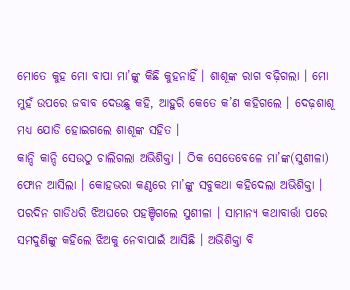ମୋତେ କୁହ ମୋ ବାପା ମା’ଙ୍କୁ କିଛି କୁହ‌ନାହିଁ । ଶାଶୂଙ୍କ ରାଗ ବଢ଼ିଗଲା । ମୋ‌ ମୁହଁ ଉପରେ ଜବାବ ଦେଉଛୁ କହି, ଆହୁରି କେତେ କ’ଣ କହିଗଲେ । ଦେଢ଼ଶାଶୂ ମଧ୍ୟ ଯୋଡି ହୋଇଗଲେ ଶାଶୂଙ୍କ ସହିତ ।
କାନ୍ଦି କାନ୍ଦି ସେଉଠୁ‌ ଚାଲିଗଲା ଅଭିଶିକ୍ତା । ଠିକ ସେତେବେଳେ ମା’ଙ୍କ(ସୁଶୀଳା) ଫୋନ ଆସିଲା । କୋହଭରା କଣ୍ଠରେ ମା’ଙ୍କୁ ସବୁକଥା କହିଦେଲା ଅଭିଶିକ୍ତା ।
ପରଦିନ ଗାଡିଧରି ଝିଅଘରେ ପହଞ୍ଚିଗଲେ ସୁଶୀଳା । ସାମାନ୍ୟ କଥାବାର୍ତ୍ତା ପରେ ସମଦୁଣିଙ୍କୁ କହିଲେ ଝିଅକୁ ନେବାପାଇଁ ଆସିଛି । ଅଭିଶିକ୍ତା ବି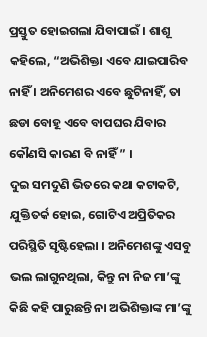ପ୍ରସ୍ତୁତ ହୋଇଗଲା ଯିବାପାଇଁ । ଶାଶୂ କହିଲେ, “ଅଭିଶିକ୍ତା ଏବେ ଯାଇପାରିବ ନାହିଁ । ଅନିମେଶର ଏବେ ଛୁଟିନାହିଁ, ତା ଛଡା ବୋହୂ ଏବେ ବାପଘର ଯିବାର କୌଣସି କାରଣ ବି ନାହିଁ ” ।
ଦୁଇ ସମଦୁଣି ଭିତରେ କଥା କଟାକଟି, ଯୁକ୍ତିତର୍କ ହୋଇ, ଗୋଟିଏ ଅପ୍ରିତିକର ପରିସ୍ଥିତି ସୃଷ୍ଟିହେଲା । ଅନିମେଶଙ୍କୁ ଏସବୁ ଭଲ ଲାଗୁନଥିଲା, କିନ୍ତୁ ନା ନିଜ ମା’ଙ୍କୁ କିଛି କହି ପାରୁଛନ୍ତି ନା ଅଭିଶିକ୍ତାଙ୍କ ମା’ଙ୍କୁ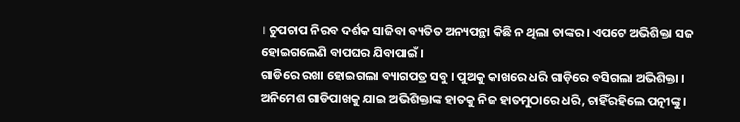। ଚୁପଚାପ ନିରବ ଦର୍ଶକ ସାଜିବା ବ୍ୟତିତ ଅନ୍ୟପନ୍ଥା କିଛି ନ ଥିଲା ତାଙ୍କର । ଏପଟେ ଅଭିଶିକ୍ତା ସଜ ହୋଇଗଲେଣି ବାପଘର ଯିବାପାଇଁ ।
ଗାଡିରେ ରଖା ହୋଇଗଲା ବ୍ୟାଗପତ୍ର ସବୁ । ପୁଅକୁ କାଖରେ ଧରି ଗାଡ଼ିରେ ବସିଗଲା ଅଭିଶିକ୍ତା । ଅନିମେଶ ଗାଡିପାଖକୁ ଯାଇ ଅଭିଶିକ୍ତାଙ୍କ ହାତକୁ ନିଜ ହାତମୁଠାରେ ଧରି, ଚାହିଁରହିଲେ ପତ୍ନୀଙ୍କୁ ।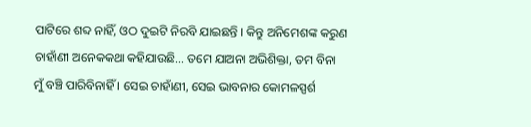ପାଟିରେ ଶବ୍ଦ ନାହିଁ, ଓଠ ଦୁଇଟି ନିରବି ଯାଇଛନ୍ତି । କିନ୍ତୁ ଅନିମେଶଙ୍କ କରୁଣ ଚାହାଁଣୀ ଅନେକକଥା କହିଯାଉଛି… ତମେ ଯାଅନା ଅଭିଶିକ୍ତା, ତମ ବିନା ମୁଁ ବଞ୍ଚି ପାରିବିନାହିଁ । ସେଇ ଚାହାଁଣୀ, ସେଇ ଭାବନାର କୋମଳସ୍ପର୍ଶ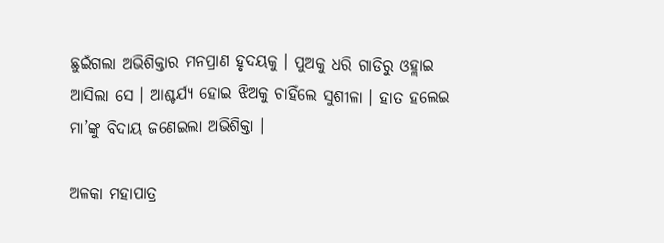ଛୁଇଁଗଲା ଅଭିଶିକ୍ତାର ମନପ୍ରାଣ ହୃଦୟକୁ । ପୁଅକୁ ଧରି ଗାଡିରୁ ଓହ୍ଲାଇ ଆସିଲା ସେ । ଆଶ୍ଚର୍ଯ୍ୟ ହୋଇ ଝିଅକୁ ଚାହିଁଲେ ସୁଶୀଳା । ହାତ ହଲେଇ ମା’ଙ୍କୁ ବିଦାୟ ଜଣେଇଲା ଅଭିଶିକ୍ତା ।

ଅଳକା ମହାପାତ୍ର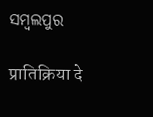ସମ୍ବଲପୁର

प्रातिक्रिया दे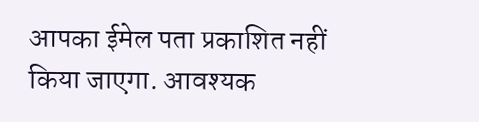आपका ईमेल पता प्रकाशित नहीं किया जाएगा. आवश्यक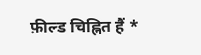फ़ील्ड चिह्नित हैं *